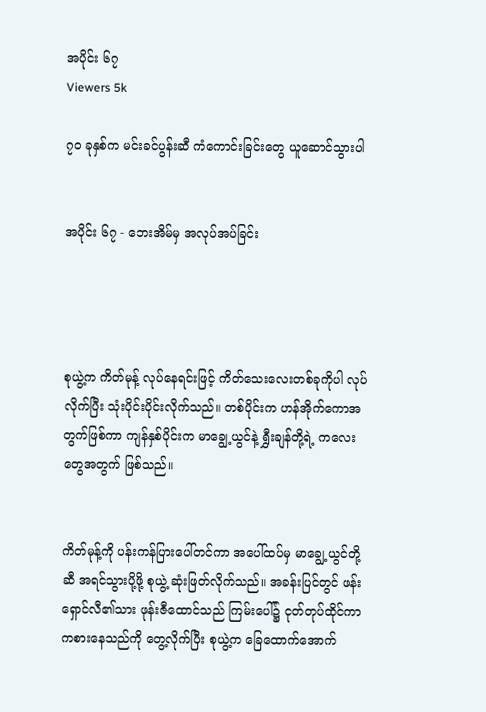အပိုင်း ၆၇
Viewers 5k

၇၀ ခုနှစ်က မင်းခင်ပွန်းဆီ ကံကောင်းခြင်းတွေ ယူဆောင်သွားပါ


အပိုင်း ၆၇ - ဘေးအိမ်မှ အလုပ်အပ်ခြင်း




စုယွဲ့က ကိတ်မုန့် လုပ်နေရင်းဖြင့် ကိတ်သေးလေးတစ်ခုကိုပါ လုပ်လိုက်ပြီး သုံးပိုင်းပိုင်းလိုက်သည်။ တစ်ပိုင်းက ဟန်အိုက်ကောအတွက်ဖြစ်ကာ ကျန်နှစ်ပိုင်းက မာချွေ့ယွင်နဲ့ ရွှီးချန်တို့ရဲ့ ကလေးတွေအတွက် ဖြစ်သည်။


ကိတ်မုန့်ကို ပန်းကန်ပြားပေါ်တင်ကာ အပေါ်ထပ်မှ မာချွေ့ယွင်တို့ဆီ အရင်သွားပို့ဖို့ စုယွဲ့ ဆုံးဖြတ်လိုက်သည်။ အခန်းပြင်တွင် ဖန်းရှောင်လီ၏သား ဖုန်းဇီထောင်သည် ကြမ်းပေါ်၌ ငုတ်တုပ်ထိုင်ကာ ကစားနေသည်ကို တွေ့လိုက်ပြီး စုယွဲ့က ခြေထောက်အောက်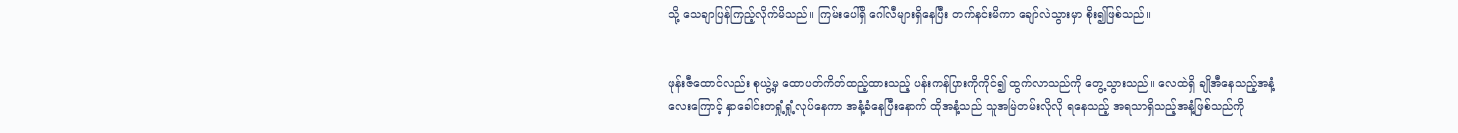သို့ သေချာပြန်ကြည့်လိုက်မိသည်။ ကြမ်းပေါ်ရှိ ဂေါ်လီများရှိနေပြီး တက်နင်းမိကာ ချော်လဲသွားမှာ စိုး၍ဖြစ်သည်။


ဖုန်းဇီထောင်လည်း စုယွဲ့မှ ထောပတ်ကိတ်ထည့်ထားသည့် ပန်းကန်ပြားကိုကိုင်၍ ထွက်လာသည်ကို တွေ့သွားသည်။ လေထဲရှိ ချိုအီနေသည့်အနံ့လေးကြောင့် နှာခေါင်းတရှုံ့ရှုံ့လုပ်နေကာ အနံ့ခံနေပြီးနောက် ထိုအနံ့သည် သူအမြဲတမ်းလိုလို ရနေသည့် အရသာရှိသည့်အနံ့ဖြစ်သည်ကို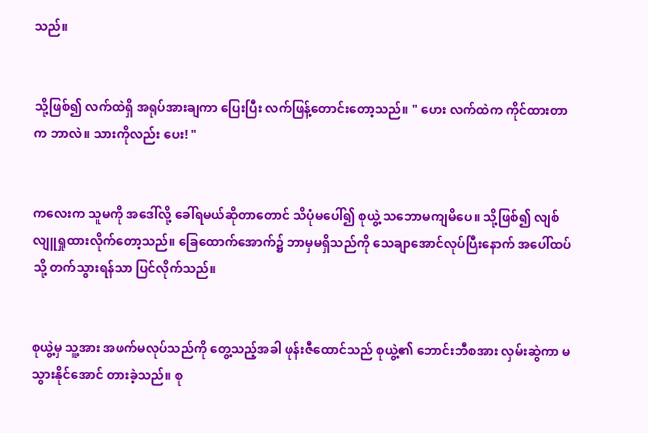သည်။


သို့ဖြစ်၍ လက်ထဲရှိ အရုပ်အားချကာ ပြေးပြီး လက်ဖြန့်တောင်းတော့သည်။ " ဟေး လက်ထဲက ကိုင်ထားတာက ဘာလဲ။ သားကိုလည်း ပေး! "


ကလေးက သူမကို အဒေါ်လို့ ခေါ်ရမယ်ဆိုတာတောင် သိပုံမပေါ်၍ စုယွဲ့ သဘောမကျမိပေ။ သို့ဖြစ်၍ လျစ်လျူရှုထားလိုက်တော့သည်။ ခြေထောက်အောက်၌ ဘာမှမရှိသည်ကို သေချာအောင်လုပ်ပြီးနောက် အပေါ်ထပ်သို့ တက်သွားရန်သာ ပြင်လိုက်သည်။


စုယွဲ့မှ သူ့အား အဖက်မလုပ်သည်ကို တွေ့သည့်အခါ ဖုန်းဇီထောင်သည် စုယွဲ့၏ ဘောင်းဘီစအား လှမ်းဆွဲကာ မသွားနိုင်အောင် တားခဲ့သည်။ စု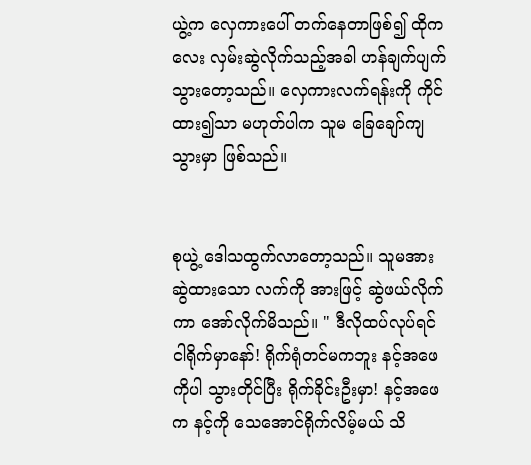ယွဲ့က လှေကားပေါ် တက်နေတာဖြစ်၍ ထိုကလေး လှမ်းဆွဲလိုက်သည့်အခါ ဟန်ချက်ပျက်သွားတော့သည်။ လှေကားလက်ရန်းကို ကိုင်ထား၍သာ မဟုတ်ပါက သူမ ခြေချော်ကျသွားမှာ ဖြစ်သည်။


စုယွဲ့ ဒေါသထွက်လာတော့သည်။ သူမအား ဆွဲထားသော လက်ကို အားဖြင့် ဆွဲဖယ်လိုက်ကာ အော်လိုက်မိသည်။ " ဒီလိုထပ်လုပ်ရင် ငါရိုက်မှာနော်! ရိုက်ရုံတင်မကဘူး နင့်အဖေကိုပါ သွားတိုင်ပြီး ရိုက်ခိုင်းဦးမှာ! နင့်အဖေက နင့်ကို သေအောင်ရိုက်လိမ့်မယ် သိ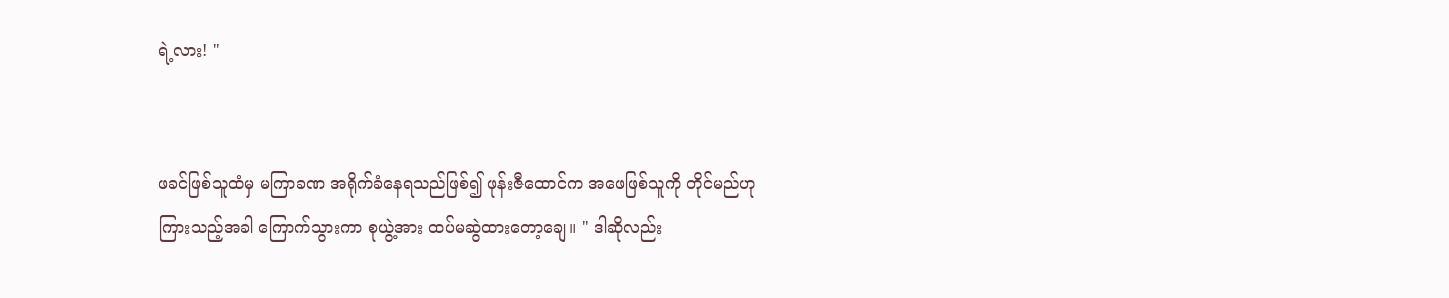ရဲ့လား! "


ဖခင်ဖြစ်သူထံမှ မကြာခဏ အရိုက်ခံနေရသည်ဖြစ်၍ ဖုန်းဇီထောင်က အဖေဖြစ်သူကို တိုင်မည်ဟု ကြားသည့်အခါ ကြောက်သွားကာ စုယွဲ့အား ထပ်မဆွဲထားတော့ချေ။ " ဒါဆိုလည်း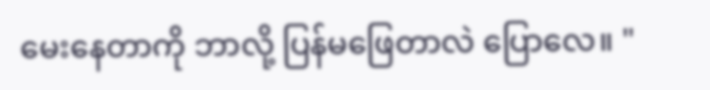မေးနေတာကို ဘာလို့ ပြန်မဖြေတာလဲ ပြောလေ။ "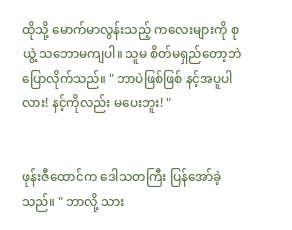ထိုသို့ မောက်မာလွန်းသည့် ကလေးများကို စုယွဲ့ သဘောမကျပါ။ သူမ စိတ်မရှည်တော့ဘဲ ပြောလိုက်သည်။ " ဘာပဲဖြစ်ဖြစ် နင့်အပူပါလား! နင့်ကိုလည်း မပေးဘူး! "


ဖုန်းဇီထောင်က ဒေါသတကြီး ပြန်အော်ခဲ့သည်။ " ဘာလို့ သား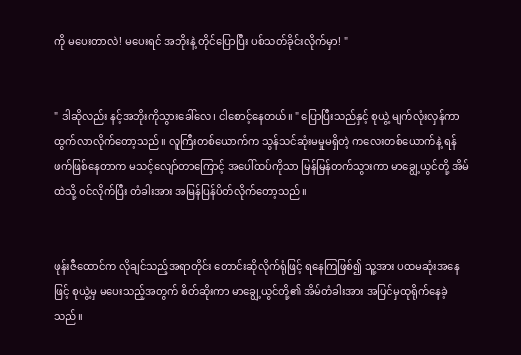ကို မပေးတာလဲ! မပေးရင် အဘိုးနဲ့ တိုင်ပြောပြီး ပစ်သတ်ခိုင်းလိုက်မှာ! "


" ဒါဆိုလည်း နင့်အဘိုးကိုသွားခေါ်လေ၊ ငါစောင့်နေတယ်။ " ပြောပြီးသည်နှင့် စုယွဲ့ မျက်လုံးလှန်ကာ ထွက်လာလိုက်တော့သည်။ လူကြီးတစ်ယောက်က သွန်သင်ဆုံးမမှုမရှိတဲ့ ကလေးတစ်ယောက်နဲ့ ရန်ဖက်ဖြစ်နေတာက မသင့်လျော်တာကြောင့် အပေါ်ထပ်ကိုသာ မြန်မြန်တက်သွားကာ မာချွေ့ယွင်တို့ အိမ်ထဲသို့ ၀င်လိုက်ပြီး တံခါးအား အမြန်ပြန်ပိတ်လိုက်တော့သည်။


ဖုန်းဇီထောင်က လိုချင်သည့်အရာတိုင်း တောင်းဆိုလိုက်ရုံဖြင့် ရနေကြဖြစ်၍ သူ့အား ပထမဆုံးအနေဖြင့် စုယွဲ့မှ မပေးသည့်အတွက် စိတ်ဆိုးကာ မာချွေ့ယွင်တို့၏ အိမ်တံခါးအား အပြင်မှထုရိုက်နေခဲ့သည်။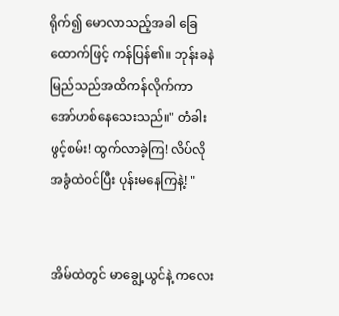ရိုက်၍ မောလာသည့်အခါ ခြေထောက်ဖြင့် ကန်ပြန်၏။ ဘုန်းခနဲ မြည်သည်အထိကန်လိုက်ကာ အော်ဟစ်နေသေးသည်။" တံခါးဖွင့်စမ်း! ထွက်လာခဲ့ကြ! လိပ်လို အခွံထဲ၀င်ပြီး ပုန်းမနေကြနဲ့! "


အိမ်ထဲတွင် မာချွေ့ယွင်နဲ့ ကလေး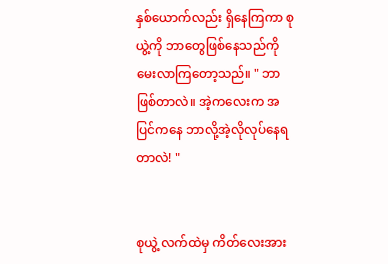နှစ်ယောက်လည်း ရှိနေကြကာ စုယွဲ့ကို ဘာတွေဖြစ်နေသည်ကို မေးလာကြတော့သည်။ " ဘာဖြစ်တာလဲ။ အဲ့ကလေးက အပြင်ကနေ ဘာလို့အဲ့လိုလုပ်နေရတာလဲ! "


စုယွဲ့ လက်ထဲမှ ကိတ်လေးအား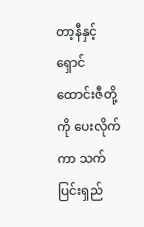တာ့နီနှင့် ရှောင်ထောင်းဇီတို့ကို ပေးလိုက်ကာ သက်ပြင်းရှည်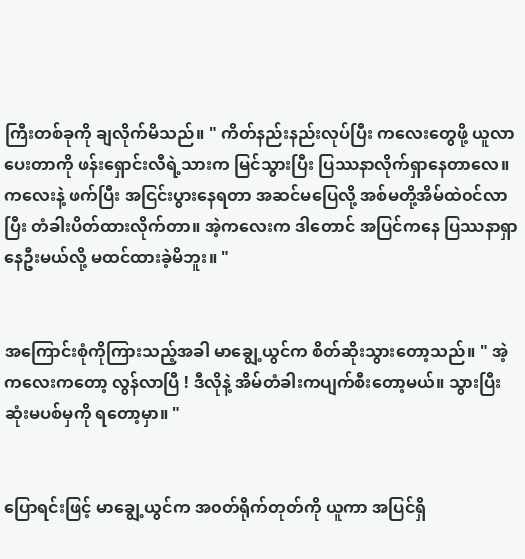ကြီးတစ်ခုကို ချလိုက်မိသည်။ " ကိတ်နည်းနည်းလုပ်ပြီး ကလေးတွေဖို့ ယူလာပေးတာကို ဖန်းရှောင်းလီရဲ့သားက မြင်သွားပြီး ပြဿနာလိုက်ရှာနေတာလေ။ ကလေးနဲ့ ဖက်ပြီး အငြင်းပွားနေရတာ အဆင်မပြေလို့ အစ်မတို့အိမ်ထဲ၀င်လာပြီး တံခါးပိတ်ထားလိုက်တာ။ အဲ့ကလေးက ဒါတောင် အပြင်ကနေ ပြဿနာရှာနေဦးမယ်လို့ မထင်ထားခဲ့မိဘူး။ "


အကြောင်းစုံကိုကြားသည့်အခါ မာချွေ့ယွင်က စိတ်ဆိုးသွားတော့သည်။ " အဲ့ကလေးကတော့ လွန်လာပြီ ! ဒီလိုနဲ့ အိမ်တံခါးကပျက်စီးတော့မယ်။ သွားပြီး ဆုံးမပစ်မှကို ရတော့မှာ။ "


ပြောရင်းဖြင့် မာချွေ့ယွင်က အ၀တ်ရိုက်တုတ်ကို ယူကာ အပြင်ရှိ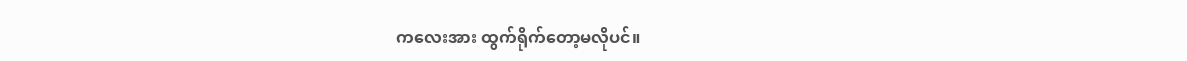ကလေးအား ထွက်ရိုက်တော့မလိုပင်။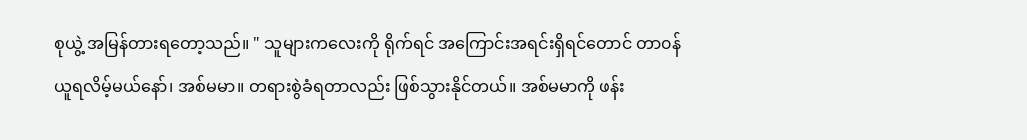စုယွဲ့ အမြန်တားရတော့သည်။ " သူများကလေးကို ရိုက်ရင် အကြောင်းအရင်းရှိရင်တောင် တာ၀န်ယူရလိမ့်မယ်နော်၊ အစ်မမာ။ တရားစွဲခံရတာလည်း ဖြစ်သွားနိုင်တယ်။ အစ်မမာကို ဖန်း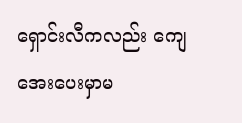ရှောင်းလီကလည်း ကျေအေးပေးမှာမ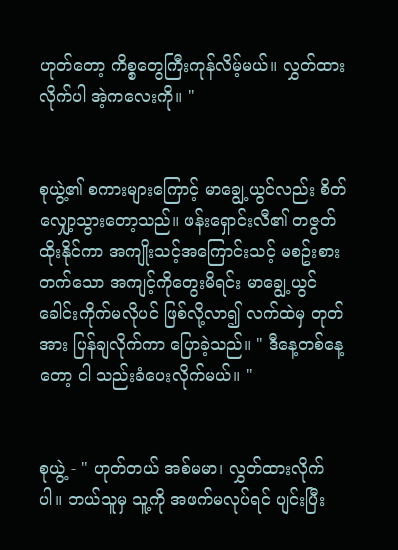ဟုတ်တော့ ကိစ္စတွေကြီးကုန်လိမ့်မယ်။ လွှတ်ထားလိုက်ပါ အဲ့ကလေးကို။ "


စုယွဲ့၏ စကားများကြောင့် မာချွေ့ယွင်လည်း စိတ်လျှော့သွားတော့သည်။ ဖန်းရှောင်းလီ၏ တဇွတ်ထိုးနိုင်ကာ အကျိုးသင့်အကြောင်းသင့် မစဥ်းစားတက်သော အကျင့်ကိုတွေးမိရင်း မာချွေ့ယွင် ခေါင်းကိုက်မလိုပင် ဖြစ်လို့လာ၍ လက်ထဲမှ တုတ်အား ပြန်ချလိုက်ကာ ပြောခဲ့သည်။ " ဒီနေ့တစ်နေ့တော့ ငါ သည်းခံပေးလိုက်မယ်။ "


စုယွဲ့ - " ဟုတ်တယ် အစ်မမာ၊ လွှတ်ထားလိုက်ပါ။ ဘယ်သူမှ သူ့ကို အဖက်မလုပ်ရင် ပျင်းပြီး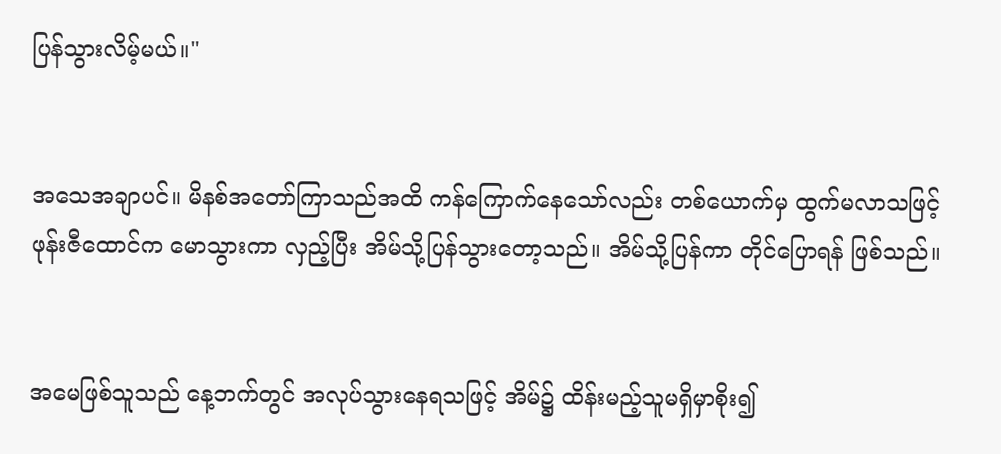ပြန်သွားလိမ့်မယ်။"


အသေအချာပင်။ မိနစ်အတော်ကြာသည်အထိ ကန်ကြောက်နေသော်လည်း တစ်ယောက်မှ ထွက်မလာသဖြင့် ဖုန်းဇီထောင်က မောသွားကာ လှည့်ပြီး အိမ်သို့ပြန်သွားတော့သည်။ အိမ်သို့ပြန်ကာ တိုင်ပြောရန် ဖြစ်သည်။


အမေဖြစ်သူသည် နေ့ဘက်တွင် အလုပ်သွားနေရသဖြင့် အိမ်၌ ထိန်းမည့်သူမရှိမှာစိုး၍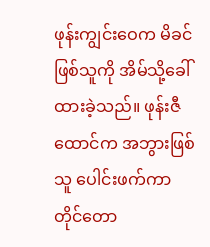ဖုန်းကျွင်းဝေက မိခင်ဖြစ်သူကို အိမ်သို့ခေါ်ထားခဲ့သည်။ ဖုန်းဇီထောင်က အဘွားဖြစ်သူ ပေါင်းဖက်ကာ တိုင်တော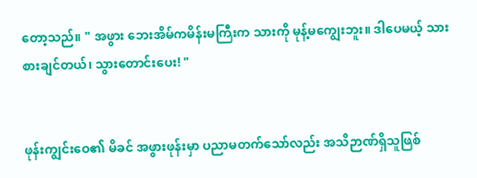တော့သည်။ " အဖွား ဘေးအိမ်ကမိန်းမကြီးက သားကို မုန့်မကျွေးဘူး။ ဒါပေမယ့် သား စားချင်တယ်၊ သွားတောင်းပေး! "


ဖုန်းကျွင်းဝေ၏ မိခင် အဖွားဖုန်းမှာ ပညာမတက်သော်လည်း အသိဉာဏ်ရှိသူဖြစ်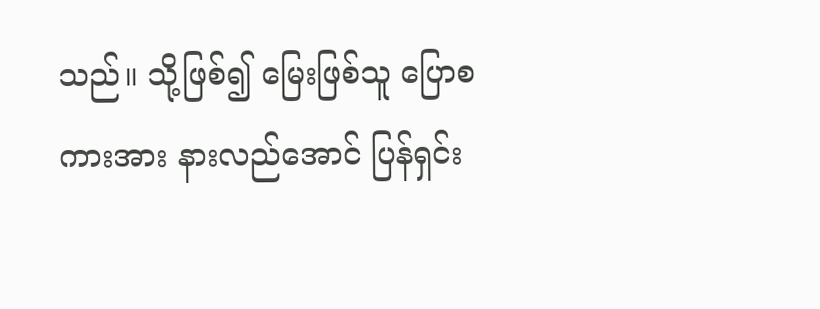သည်။ သို့ဖြစ်၍ မြေးဖြစ်သူ ပြောစကားအား နားလည်အောင် ပြန်ရှင်း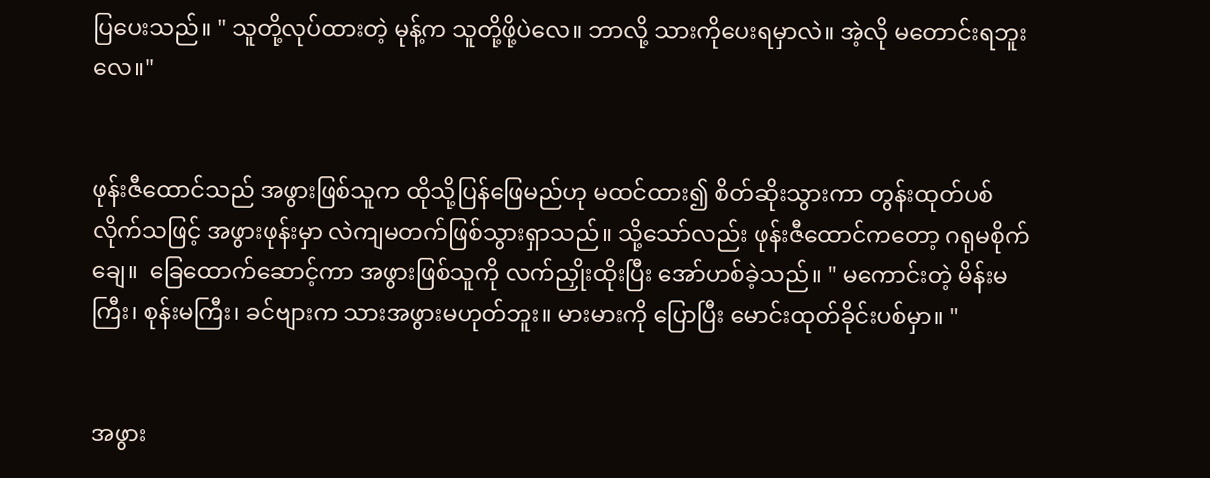ပြပေးသည်။ " သူတို့လုပ်ထားတဲ့ မုန့်က သူတို့ဖို့ပဲလေ။ ဘာလို့ သားကိုပေးရမှာလဲ။ အဲ့လို မတောင်းရဘူးလေ။"


ဖုန်းဇီထောင်သည် အဖွားဖြစ်သူက ထိုသို့ပြန်ဖြေမည်ဟု မထင်ထား၍ စိတ်ဆိုးသွားကာ တွန်းထုတ်ပစ်လိုက်သဖြင့် အဖွားဖုန်းမှာ လဲကျမတက်ဖြစ်သွားရှာသည်။ သို့သော်လည်း ဖုန်းဇီထောင်ကတော့ ဂရုမစိုက်ချေ။  ခြေထောက်ဆောင့်ကာ အဖွားဖြစ်သူကို လက်ညှိုးထိုးပြီး အော်ဟစ်ခဲ့သည်။ " မကောင်းတဲ့ မိန်းမကြီး၊ စုန်းမကြီး၊ ခင်ဗျားက သားအဖွားမဟုတ်ဘူး။ မားမားကို ပြောပြီး မောင်းထုတ်ခိုင်းပစ်မှာ။ "


အဖွား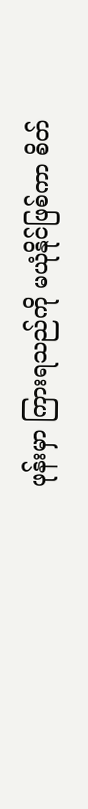ဖုန်းမှာ ကြားရသည်ကို မယုံနိုင်ဖြစ်ကာ စိတ်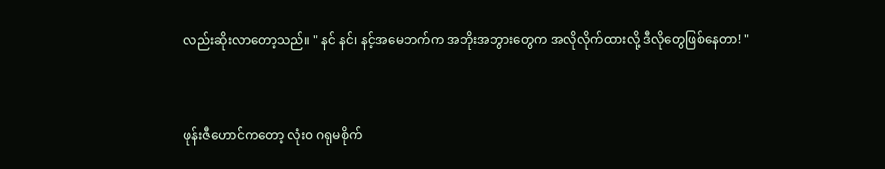လည်းဆိုးလာတော့သည်။ " နင် နင်၊ နင့်အမေဘက်က အဘိုးအဘွားတွေက အလိုလိုက်ထားလို့ ဒီလိုတွေဖြစ်နေတာ! "


ဖုန်းဇီဟောင်ကတော့ လုံး၀ ဂရုမစိုက်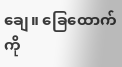ချေ။ ခြေထောက်ကို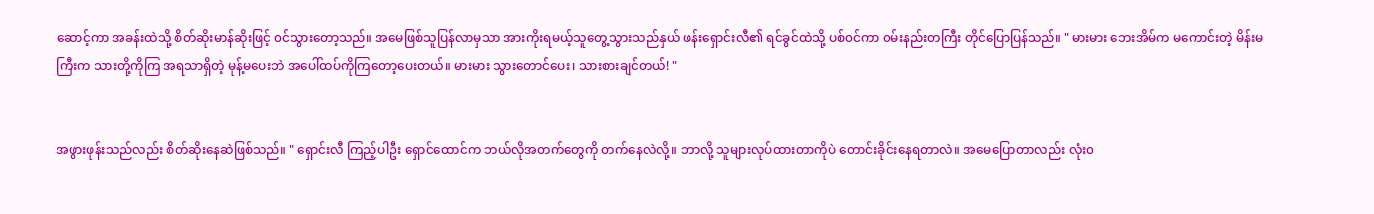ဆောင့်ကာ အခန်းထဲသို့ စိတ်ဆိုးမာန်ဆိုးဖြင့် ၀င်သွားတော့သည်။ အမေဖြစ်သူပြန်လာမှသာ အားကိုးရမယ့်သူတွေ့သွားသည်နှယ် ဖန်းရှောင်းလီ၏ ရင်ခွင်ထဲသို့ ပစ်၀င်ကာ ၀မ်းနည်းတကြီး တိုင်ပြောပြန်သည်။ " မားမား ဘေးအိမ်က မကောင်းတဲ့ မိန်းမကြီးက သားတို့ကိုကြ အရသာရှိတဲ့ မုန့်မပေးဘဲ အပေါ်ထပ်ကိုကြတော့ပေးတယ်။ မားမား သွားတောင်ပေး၊ သားစားချင်တယ်! "


အဖွားဖုန်းသည်လည်း စိတ်ဆိုးနေဆဲဖြစ်သည်။ " ရှောင်းလီ ကြည့်ပါဦး ရှောင်ထောင်က ဘယ်လိုအတက်တွေကို တက်နေလဲလို့။ ဘာလို့ သူများလုပ်ထားတာကိုပဲ တောင်းခိုင်းနေရတာလဲ။ အမေပြောတာလည်း လုံး၀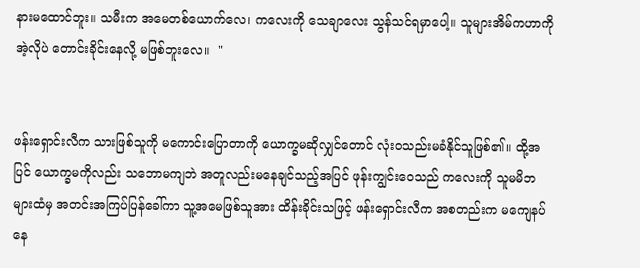နားမထောင်ဘူး။ သမီးက အမေတစ်ယောက်လေ၊ ကလေးကို သေချာလေး သွန်သင်ရမှာပေါ့။ သူများအိမ်ကဟာကို အဲ့လိုပဲ တောင်းခိုင်းနေလို့ မဖြစ်ဘူးလေ။  "


ဖန်းရှောင်းလီက သားဖြစ်သူကို မကောင်းပြောတာကို ယောက္ခမဆိုလျှင်တောင် လုံး၀သည်းမခံနိုင်သူဖြစ်၏။ ထို့အပြင် ယောက္ခမကိုလည်း သဘောမကျဘဲ အတူလည်းမနေချင်သည့်အပြင် ဖုန်းကျွင်းဝေသည် ကလေးကို သူမမိဘများထံမှ အတင်းအကြပ်ပြန်ခေါ်ကာ သူ့အမေဖြစ်သူအား ထိန်းခိုင်းသဖြင့် ဖန်းရှောင်းလီက အစတည်းက မကျေနပ်နေ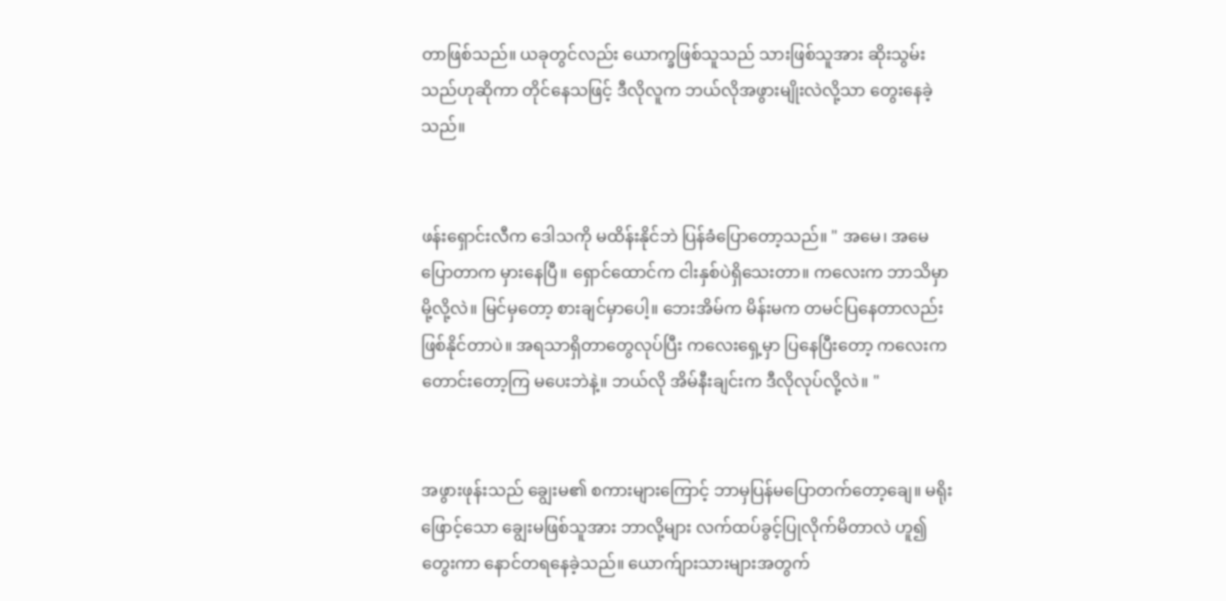တာဖြစ်သည်။ ယခုတွင်လည်း ယောက္ခဖြစ်သူသည် သားဖြစ်သူအား ဆိုးသွမ်းသည်ဟုဆိုကာ တိုင်နေသဖြင့် ဒီလိုလူက ဘယ်လိုအဖွားမျိုးလဲလို့သာ တွေးနေခဲ့သည်။


ဖန်းရှောင်းလီက ဒေါသကို မထိန်းနိုင်ဘဲ ပြန်ခံပြောတော့သည်။ " အမေ၊ အမေပြောတာက မှားနေပြီ။ ရှောင်ထောင်က ငါးနှစ်ပဲရှိသေးတာ။ ကလေးက ဘာသိမှာမို့လို့လဲ။ မြင်မှတော့ စားချင်မှာပေါ့။ ဘေးအိမ်က မိန်းမက တမင်ပြနေတာလည်း ဖြစ်နိုင်တာပဲ။ အရသာရှိတာတွေလုပ်ပြီး ကလေးရှေ့မှာ ပြနေပြီးတော့ ကလေးက တောင်းတော့ကြ မပေးဘဲနဲ့။ ဘယ်လို အိမ်နီးချင်းက ဒီလိုလုပ်လို့လဲ။ "


အဖွားဖုန်းသည် ချွေးမ၏ စကားများကြောင့် ဘာမှပြန်မပြောတက်တော့ချေ။ မရိုးဖြောင့်သော ချွေးမဖြစ်သူအား ဘာလို့များ လက်ထပ်ခွင့်ပြုလိုက်မိတာလဲ ဟူ၍တွေးကာ နောင်တရနေခဲ့သည်။ ယောက်ျားသားများအတွက်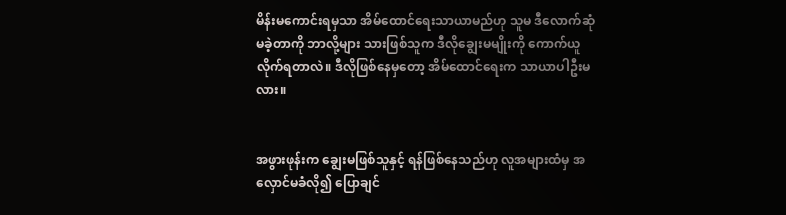မိန်းမကောင်းရမှသာ အိမ်ထောင်ရေးသာယာမည်ဟု သူမ ဒီလောက်ဆုံမခဲ့တာကို ဘာလို့များ သားဖြစ်သူက ဒီလိုချွေးမမျိုးကို ကောက်ယူလိုက်ရတာလဲ။ ဒီလိုဖြစ်နေမှတော့ အိမ်ထောင်ရေးက သာယာပါဦးမလား။


အဖွားဖုန်းက ချွေးမဖြစ်သူနှင့် ရန်ဖြစ်နေသည်ဟု လူအများထံမှ အလှောင်မခံလို၍ ပြောချင်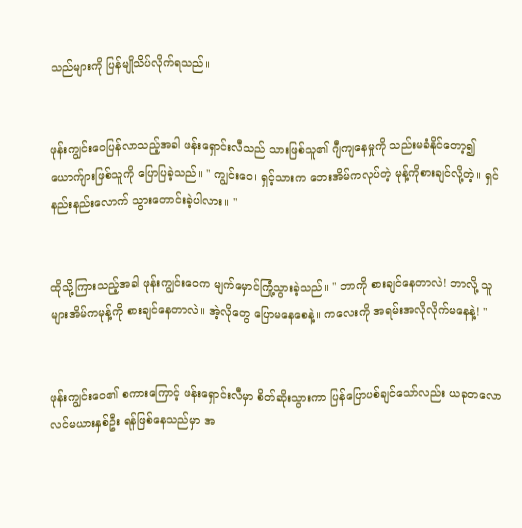သည်များကို ပြန်မျိုသိပ်လိုက်ရသည်။


ဖုန်းကျွင်းဝေပြန်လာသည့်အခါ ဖန်းရှောင်းလီသည် သားဖြစ်သူ၏ ဂျီကျနေမှုကို သည်းမခံနိုင်တော့၍ ယောက်ျားဖြစ်သူကို ပြောပြခဲ့သည်။ " ကျွင်းဝေ၊ ရှင့်သားက ဘေးအိမ်ကလုပ်တဲ့ မုန့်ကိုစားချင်လို့တဲ့။ ရှင် နည်းနည်းလောက် သွားတောင်းခဲ့ပါလား။ "


ထိုသို့ကြားသည့်အခါ ဖုန်းကျွင်းဝေက မျက်မှောင်ကြုံ့သွားခဲ့သည်။ " ဘာကို စားချင်နေတာလဲ! ဘာလို့ သူများအိမ်ကမုန့်ကို စားချင်နေတာလဲ။ အဲ့လိုတွေ ပြောမနေစေနဲ့။ ကလေးကို အရမ်းအလိုလိုက်မနေနဲ့! "


ဖုန်းကျွင်းဝေ၏ စကားကြောင့် ဖန်းရှောင်းလီမှာ စိတ်ဆိုးသွားကာ ပြန်ပြောပစ်ချင်သော်လည်း ယခုတလော လင်မယားနှစ်ဦး ရန်ဖြစ်နေသည်မှာ အ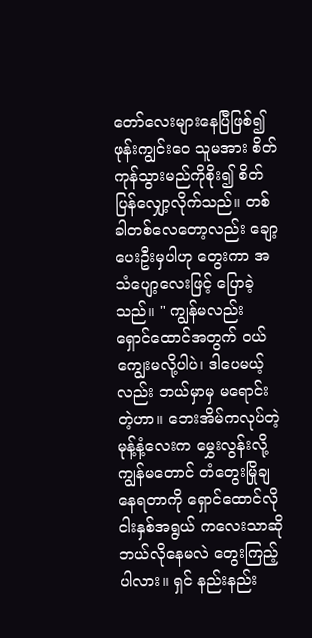တော်လေးများနေပြီဖြစ်၍ ဖုန်းကျွင်းဝေ သူမအား စိတ်ကုန်သွားမည်ကိုစိုး၍ စိတ်ပြန်လျှော့လိုက်သည်။ တစ်ခါတစ်လေတော့လည်း ချော့ပေးဦးမှပါဟု တွေးကာ အသံပျော့လေးဖြင့် ပြောခဲ့သည်။ " ကျွန်မလည်း ရှောင်ထောင်အတွက် ၀ယ်ကျွေးမလို့ပါပဲ၊ ဒါပေမယ့်လည်း ဘယ်မှာမှ မရောင်းတဲ့ဟာ။ ဘေးအိမ်ကလုပ်တဲ့ မုန့်နံ့လေးက မွှေးလွန်းလို့ ကျွန်မတောင် တံတွေးမြိုချနေရတာကို ရှောင်ထောင်လို ငါးနှစ်အရွယ် ကလေးသာဆို ဘယ်လိုနေမလဲ တွေးကြည့်ပါလား။ ရှင် နည်းနည်း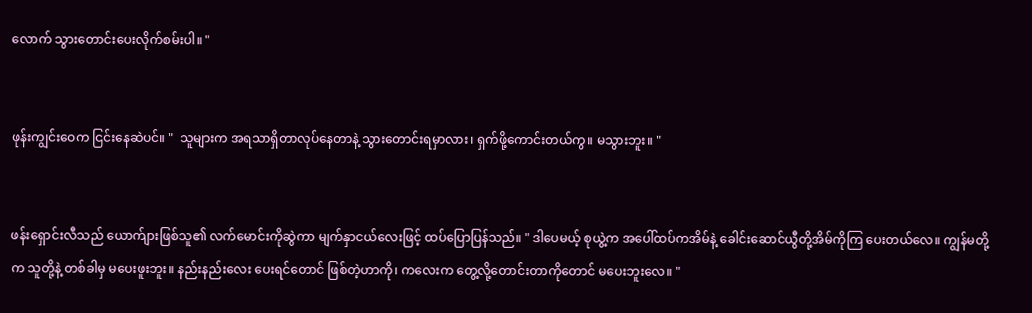လောက် သွားတောင်းပေးလိုက်စမ်းပါ။ "


ဖုန်းကျွင်းဝေက ငြင်းနေဆဲပင်။ "  သူများက အရသာရှိတာလုပ်နေတာနဲ့ သွားတောင်းရမှာလား၊ ရှက်ဖို့ကောင်းတယ်ကွ။ မသွားဘူး။ "


ဖန်းရှောင်းလီသည် ယောက်ျားဖြစ်သူ၏ လက်မောင်းကိုဆွဲကာ မျက်နှာငယ်လေးဖြင့် ထပ်ပြောပြန်သည်။ " ဒါပေမယ့် စုယွဲ့က အပေါ်ထပ်ကအိမ်နဲ့ ခေါင်းဆောင်ယွီတို့အိမ်ကိုကြ ပေးတယ်လေ။ ကျွန်မတို့က သူတို့နဲ့ တစ်ခါမှ မပေးဖူးဘူး။ နည်းနည်းလေး ပေးရင်တောင် ဖြစ်တဲ့ဟာကို၊ ကလေးက တွေ့လို့တောင်းတာကိုတောင် မပေးဘူးလေ။ "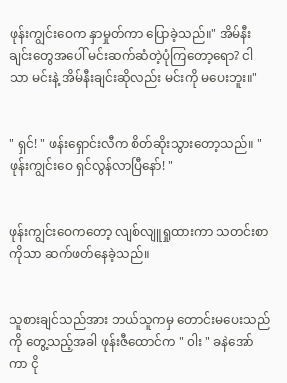ဖုန်းကျွင်းဝေက နှာမှုတ်ကာ ပြောခဲ့သည်။" အိမ်နီးချင်းတွေအပေါ် မင်းဆက်ဆံတဲ့ပုံကြတော့ရော? ငါသာ မင်းနဲ့ အိမ်နီးချင်းဆိုလည်း မင်းကို မပေးဘူး။"


" ရှင်! " ဖန်းရှောင်းလီက စိတ်ဆိုးသွားတော့သည်။ " ဖုန်းကျွင်းဝေ ရှင်လွန်လာပြီနော်! "


ဖုန်းကျွင်းဝေကတော့ လျစ်လျူရှုထားကာ သတင်းစာကိုသာ ဆက်ဖတ်နေခဲ့သည်။


သူစားချင်သည်အား ဘယ်သူကမှ တောင်းမပေးသည်ကို တွေ့သည့်အခါ ဖုန်းဇီထောင်က " ၀ါး " ခနဲအော်ကာ ငို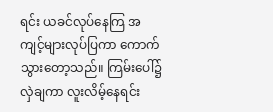ရင်း ယခင်လုပ်နေကြ အကျင့်များလုပ်ပြကာ ကောက်သွားတော့သည်။ ကြမ်းပေါ်၌ လှဲချကာ လူးလိမ့်နေရင်း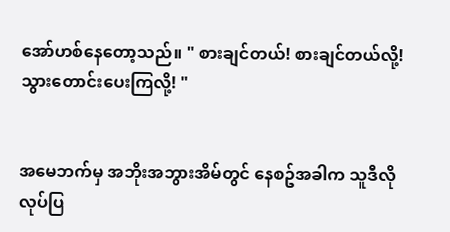အော်ဟစ်နေတော့သည်။ " စားချင်တယ်! စားချင်တယ်လို့! သွားတောင်းပေးကြလို့! "


အမေဘက်မှ အဘိုးအဘွားအိမ်တွင် နေစဥ်အခါက သူဒီလို လုပ်ပြ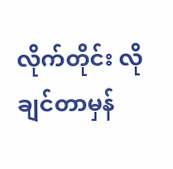လိုက်တိုင်း လိုချင်တာမှန်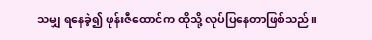သမျှ ရနေခဲ့၍ ဖုန်းဇီထောင်က ထိုသို့ လုပ်ပြနေတာဖြစ်သည်။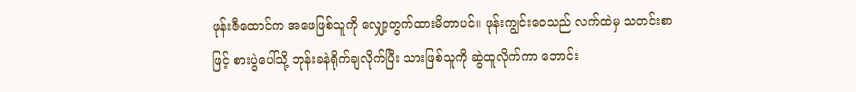ဖုန်းဇီထောင်က အဖေဖြစ်သူကို လျှော့တွက်ထားမိတာပင်။ ဖုန်းကျွင်းဝေသည် လက်ထဲမှ သတင်းစာဖြင့် စားပွဲပေါ်သို့ ဘုန်းခနဲရိုက်ချလိုက်ပြီး သားဖြစ်သူကို ဆွဲထူလိုက်ကာ ဘောင်း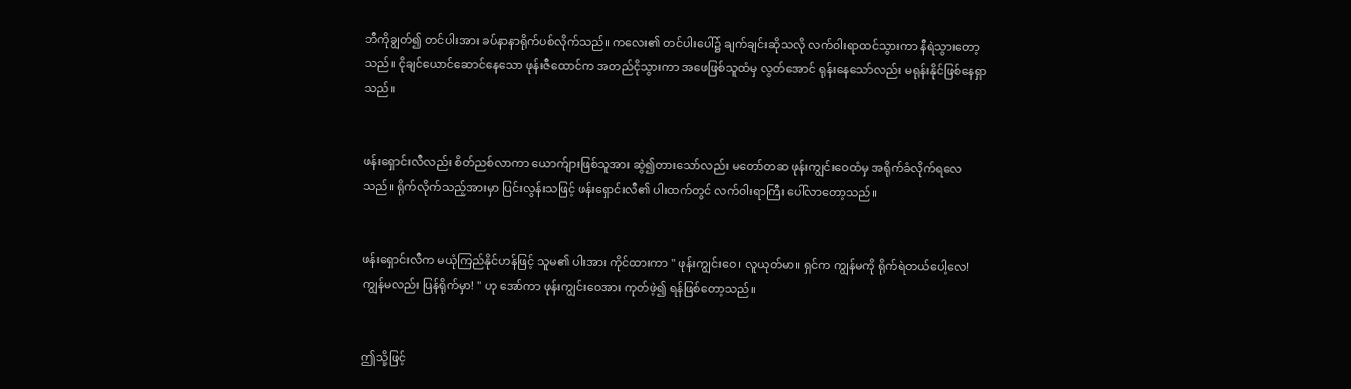ဘီကိုချွတ်၍ တင်ပါးအား ခပ်နာနာရိုက်ပစ်လိုက်သည်။ ကလေး၏ တင်ပါးပေါ်၌ ချက်ချင်းဆိုသလို လက်၀ါးရာထင်သွားကာ နီရဲသွားတော့သည်။ ငိုချင်ယောင်ဆောင်နေသော ဖုန်းဇီထောင်က အတည်ငိုသွားကာ အဖေဖြစ်သူထံမှ လွတ်အောင် ရုန်းနေသော်လည်း မရုန်းနိုင်ဖြစ်နေရှာသည်။


ဖန်းရှောင်းလီလည်း စိတ်ညစ်လာကာ ယောက်ျားဖြစ်သူအား ဆွဲ၍တားသော်လည်း မတော်တဆ ဖုန်းကျွင်းဝေထံမှ အရိုက်ခံလိုက်ရလေသည်။ ရိုက်လိုက်သည့်အားမှာ ပြင်းလွန်းသဖြင့် ဖန်းရှောင်းလီ၏ ပါးထက်တွင် လက်၀ါးရာကြီး ပေါ်လာတော့သည်။


ဖန်းရှောင်းလီက မယုံကြည်နိုင်ဟန်ဖြင့် သူမ၏ ပါးအား ကိုင်ထားကာ " ဖုန်းကျွင်းဝေ၊ လူယုတ်မာ။ ရှင်က ကျွန်မကို ရိုက်ရဲတယ်ပေါ့လေ! ကျွန်မလည်း ပြန်ရိုက်မှာ! " ဟု အော်ကာ ဖုန်းကျွင်းဝေအား ကုတ်ဖဲ့၍ ရန်ဖြစ်တော့သည်။


ဤသို့ဖြင့်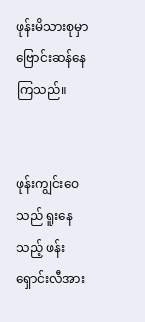ဖုန်းမိသားစုမှာ ဗြောင်းဆန်နေကြသည်။


ဖုန်းကျွင်းဝေသည် ရူးနေသည့် ဖန်းရှောင်းလီအား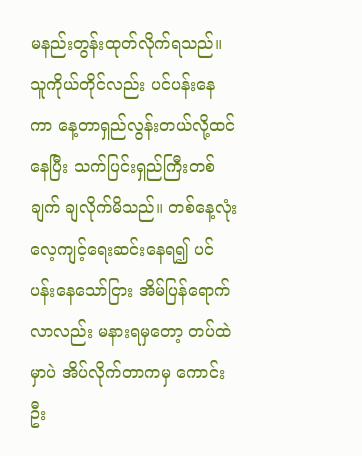မနည်းတွန်းထုတ်လိုက်ရသည်။ သူကိုယ်တိုင်လည်း ပင်ပန်းနေကာ နေ့တာရှည်လွန်းတယ်လို့ထင်နေပြီး သက်ပြင်းရှည်ကြီးတစ်ချက် ချလိုက်မိသည်။ တစ်နေ့လုံး လေ့ကျင့်ရေးဆင်းနေရ၍ ပင်ပန်းနေသော်ငြား အိမ်ပြန်ရောက်လာလည်း မနားရမှတော့ တပ်ထဲမှာပဲ အိပ်လိုက်တာကမှ ကောင်းဦး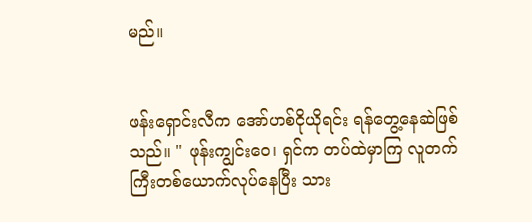မည်။


ဖန်းရှောင်းလီက အော်ဟစ်ငိုယိုရင်း ရန်တွေ့နေဆဲဖြစ်သည်။ " ဖုန်းကျွင်းဝေ၊ ရှင်က တပ်ထဲမှာကြ လူတက်ကြီးတစ်ယောက်လုပ်နေပြီး သား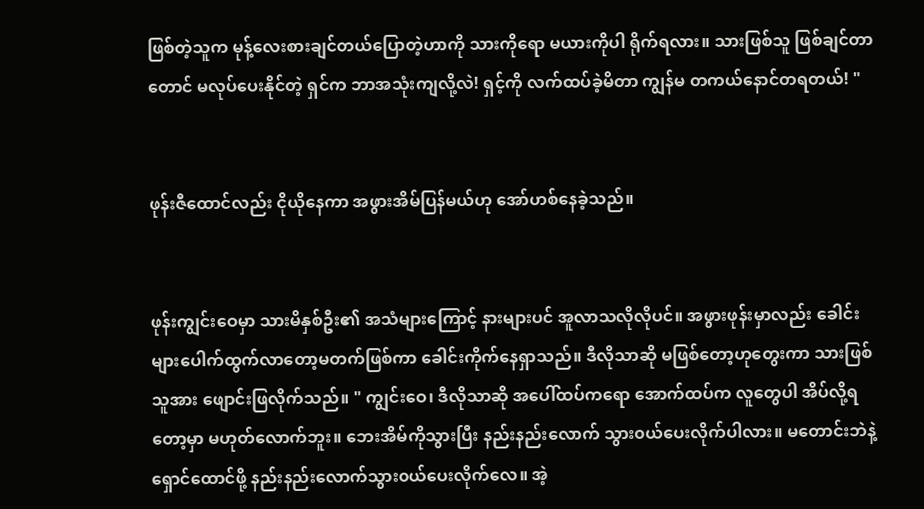ဖြစ်တဲ့သူက မုန့်လေးစားချင်တယ်ပြောတဲ့ဟာကို သားကိုရော မယားကိုပါ ရိုက်ရလား။ သားဖြစ်သူ ဖြစ်ချင်တာတောင် မလုပ်ပေးနိုင်တဲ့ ရှင်က ဘာအသုံးကျလို့လဲ! ရှင့်ကို လက်ထပ်ခဲ့မိတာ ကျွန်မ တကယ်နောင်တရတယ်! "


ဖုန်းဇီထောင်လည်း ငိုယိုနေကာ အဖွားအိမ်ပြန်မယ်ဟု အော်ဟစ်နေခဲ့သည်။


ဖုန်းကျွင်းဝေမှာ သားမိနှစ်ဦး၏ အသံများကြောင့် နားများပင် အူလာသလိုလိုပင်။ အဖွားဖုန်းမှာလည်း ခေါင်းများပေါက်ထွက်လာတော့မတက်ဖြစ်ကာ ခေါင်းကိုက်နေရှာသည်။ ဒီလိုသာဆို မဖြစ်တော့ဟုတွေးကာ သားဖြစ်သူအား ဖျောင်းဖြလိုက်သည်။ " ကျွင်းဝေ၊ ဒီလိုသာဆို အပေါ်ထပ်ကရော အောက်ထပ်က လူတွေပါ အိပ်လို့ရတော့မှာ မဟုတ်လောက်ဘူး။ ဘေးအိမ်ကိုသွားပြီး နည်းနည်းလောက် သွား၀ယ်ပေးလိုက်ပါလား။ မတောင်းဘဲနဲ့ ရှောင်ထောင်ဖို့ နည်းနည်းလောက်သွား၀ယ်ပေးလိုက်လေ။ အဲ့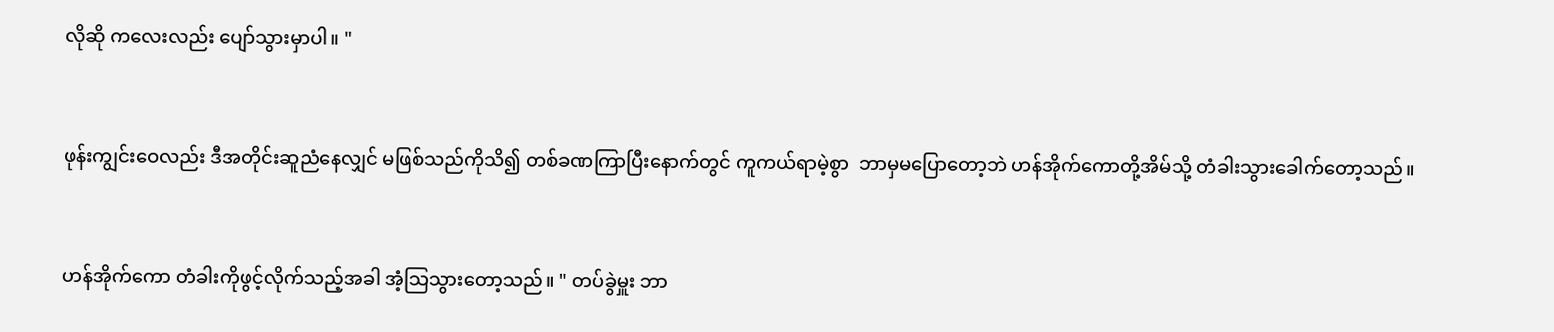လိုဆို ကလေးလည်း ပျော်သွားမှာပါ။ "


ဖုန်းကျွင်းဝေလည်း ဒီအတိုင်းဆူညံနေလျှင် မဖြစ်သည်ကိုသိ၍ တစ်ခဏကြာပြီးနောက်တွင် ကူကယ်ရာမဲ့စွာ  ဘာမှမပြောတော့ဘဲ ဟန်အိုက်ကောတို့အိမ်သို့ တံခါးသွားခေါက်တော့သည်။


ဟန်အိုက်ကော တံခါးကိုဖွင့်လိုက်သည့်အခါ အံ့သြသွားတော့သည်။ " တပ်ခွဲမှူး ဘာ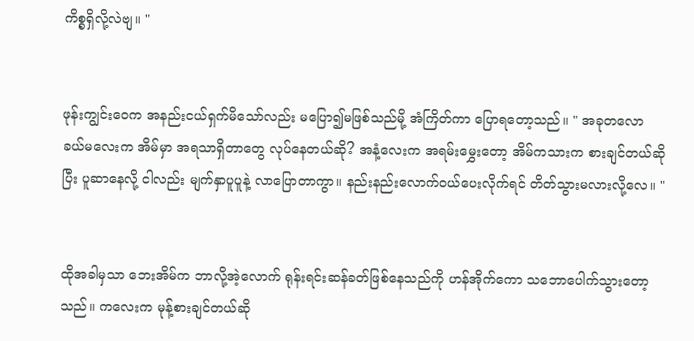ကိစ္စရှိလို့လဲဗျ။ "


ဖုန်းကျွင်းဝေက အနည်းငယ်ရှက်မိသော်လည်း မပြော၍မဖြစ်သည်မို့ အံကြိတ်ကာ ပြောရတော့သည်။ " အခုတလော ခယ်မလေးက အိမ်မှာ အရသာရှိတာတွေ လုပ်နေတယ်ဆို? အနံ့လေးက အရမ်းမွှေးတော့ အိမ်ကသားက စားချင်တယ်ဆိုပြီး ပူဆာနေလို့ ငါလည်း မျက်နှာပူပူနဲ့ လာပြောတာကွာ။ နည်းနည်းလောက်၀ယ်ပေးလိုက်ရင် တိတ်သွားမလားလို့လေ။ "


ထိုအခါမှသာ ဘေးအိမ်က ဘာလို့အဲ့လောက် ရုန်းရင်းဆန်ခတ်ဖြစ်နေသည်ကို ဟန်အိုက်ကော သဘောပေါက်သွားတော့သည်။ ကလေးက မုန့်စားချင်တယ်ဆို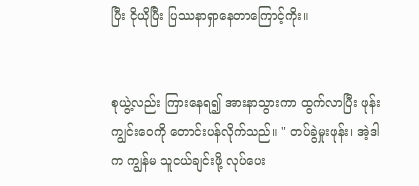ပြီး ငိုယိုပြီး ပြဿနာရှာနေတာကြောင့်ကိုး။


စုယွဲ့လည်း ကြားနေရ၍ အားနာသွားကာ ထွက်လာပြီး ဖုန်းကျွင်းဝေကို တောင်းပန်လိုက်သည်။ " တပ်ခွဲမှုးဖုန်း၊ အဲ့ဒါက ကျွန်မ သူငယ်ချင်းဖို့ လုပ်ပေး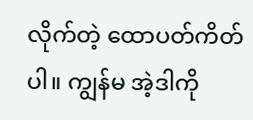လိုက်တဲ့ ထောပတ်ကိတ်ပါ။ ကျွန်မ အဲ့ဒါကို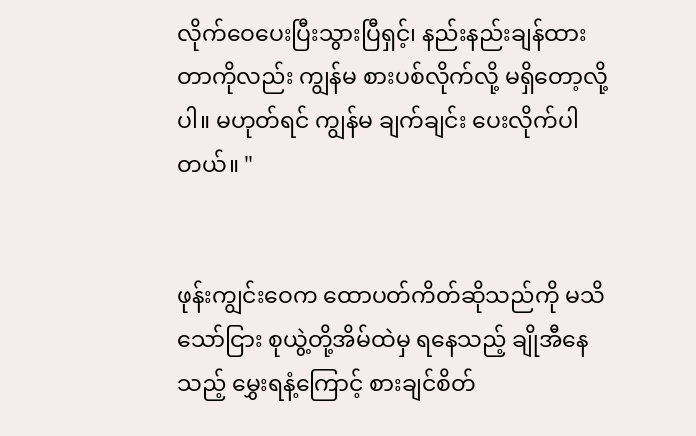လိုက်ဝေပေးပြီးသွားပြီရှင့်၊ နည်းနည်းချန်ထားတာကိုလည်း ကျွန်မ စားပစ်လိုက်လို့ မရှိတော့လို့ပါ။ မဟုတ်ရင် ကျွန်မ ချက်ချင်း ပေးလိုက်ပါတယ်။ "


ဖုန်းကျွင်းဝေက ထောပတ်ကိတ်ဆိုသည်ကို မသိသော်ငြား စုယွဲ့တို့အိမ်ထဲမှ ရနေသည့် ချိုအီနေသည့် မွှေးရနံ့ကြောင့် စားချင်စိတ်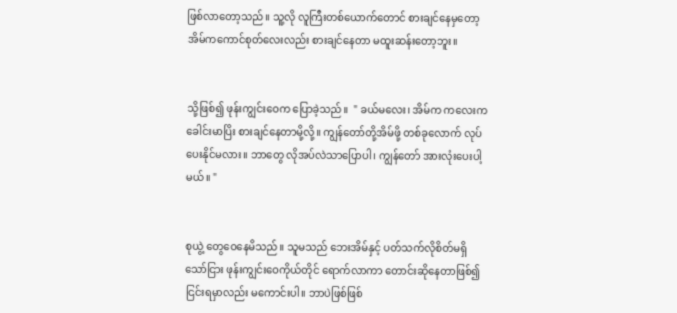ဖြစ်လာတော့သည်။ သူ့လို လူကြီးတစ်ယောက်တောင် စားချင်နေမှတော့ အိမ်ကကောင်စုတ်လေးလည်း စားချင်နေတာ မထူးဆန်းတော့ဘူး။


သို့ဖြစ်၍ ဖုန်းကျွင်းဝေက ပြောခဲ့သည်။  " ခယ်မလေး၊ အိမ်က ကလေးက ခေါင်းမာပြိး စားချင်နေတာမို့လို့။ ကျွန်တော်တို့အိမ်ဖို့ တစ်ခုလောက် လုပ်ပေးနိုင်မလား။ ဘာတွေ လိုအပ်လဲသာပြောပါ၊ ကျွန်တော် အားလုံးပေးပါ့မယ်။ "


စုယွဲ့ တွေဝေနေမိသည်။ သူမသည် ဘေးအိမ်နှင့် ပတ်သက်လိုစိတ်မရှိသော်ငြား ဖုန်းကျွင်းဝေကိုယ်တိုင် ရောက်လာကာ တောင်းဆိုနေတာဖြစ်၍ ငြင်းရမှာလည်း မကောင်းပါ။ ဘာပဲဖြစ်ဖြစ်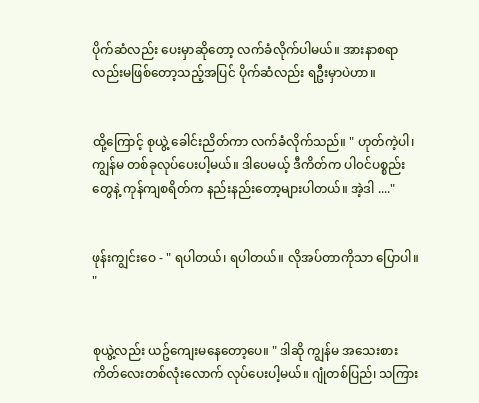ပိုက်ဆံလည်း ပေးမှာဆိုတော့ လက်ခံလိုက်ပါမယ်။ အားနာစရာလည်းမဖြစ်တော့သည့်အပြင် ပိုက်ဆံလည်း ရဦးမှာပဲဟာ။


ထို့ကြောင့် စုယွဲ့ ခေါင်းညိတ်ကာ လက်ခံလိုက်သည်။ " ဟုတ်ကဲ့ပါ၊ ကျွန်မ တစ်ခုလုပ်ပေးပါ့မယ်။ ဒါပေမယ့် ဒီကိတ်က ပါ၀င်ပစ္စည်းတွေနဲ့ ကုန်ကျစရိတ်က နည်းနည်းတော့များပါတယ်။ အဲ့ဒါ ...."


ဖုန်းကျွင်းဝေ - " ရပါတယ်၊ ရပါတယ်။ လိုအပ်တာကိုသာ ပြောပါ။ "


စုယွဲ့လည်း ယဥ်ကျေးမနေတော့ပေ။ " ဒါဆို ကျွန်မ အသေးစားကိတ်လေးတစ်လုံးလောက် လုပ်ပေးပါ့မယ်။ ဂျုံတစ်ပြည်၊ သကြား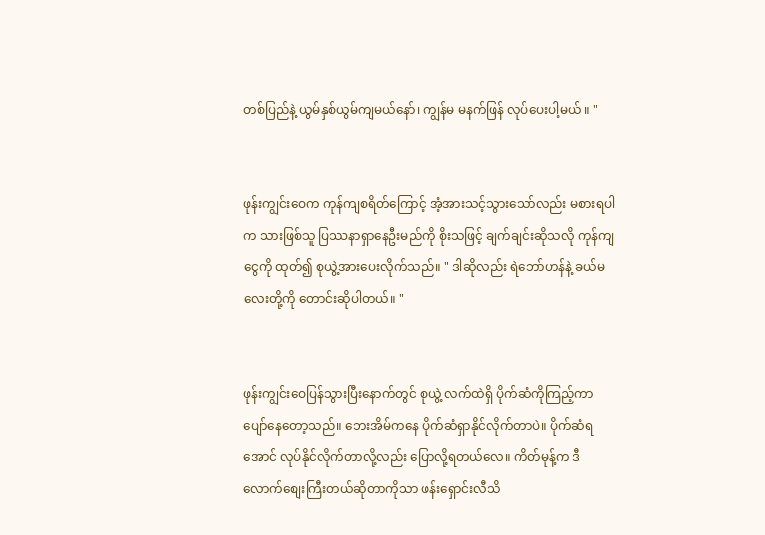တစ်ပြည်နဲ့ ယွမ်နှစ်ယွမ်ကျမယ်နော်၊ ကျွန်မ မနက်ဖြန် လုပ်ပေးပါ့မယ် ။ "


ဖုန်းကျွင်းဝေက ကုန်ကျစရိတ်ကြောင့် အံ့အားသင့်သွားသော်လည်း မစားရပါက သားဖြစ်သူ ပြဿနာရှာနေဦးမည်ကို စိုးသဖြင့် ချက်ချင်းဆိုသလို ကုန်ကျငွေကို ထုတ်၍ စုယွဲ့အားပေးလိုက်သည်။ " ဒါဆိုလည်း ရဲဘော်ဟန်နဲ့ ခယ်မလေးတို့ကို တောင်းဆိုပါတယ်။ "


ဖုန်းကျွင်းဝေပြန်သွားပြီးနောက်တွင် စုယွဲ့ လက်ထဲရှိ ပိုက်ဆံကိုကြည့်ကာ ပျော်နေတော့သည်။ ဘေးအိမ်ကနေ ပိုက်ဆံရှာနိုင်လိုက်တာပဲ။ ပိုက်ဆံရအောင် လုပ်နိုင်လိုက်တာလို့လည်း ပြောလို့ရတယ်လေ။ ကိတ်မုန့်က ဒီလောက်စျေးကြီးတယ်ဆိုတာကိုသာ ဖန်းရှောင်းလီသိ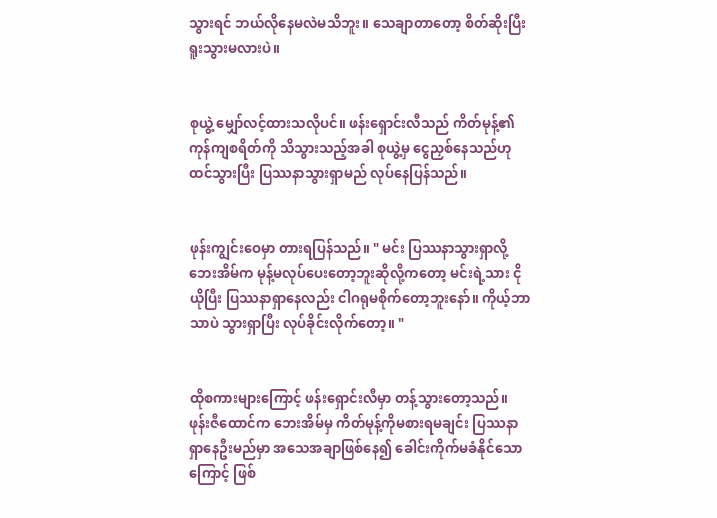သွားရင် ဘယ်လိုနေမလဲမသိဘူး။ သေချာတာတော့ စိတ်ဆိုးပြီး ရူးသွားမလားပဲ။


စုယွဲ့ မျှော်လင့်ထားသလိုပင်။ ဖန်းရှောင်းလီသည် ကိတ်မုန့်၏ ကုန်ကျစရိတ်ကို သိသွားသည့်အခါ စုယွဲ့မှ ငွေညှစ်နေသည်ဟုထင်သွားပြီး ပြဿနာသွားရှာမည် လုပ်နေပြန်သည်။


ဖုန်းကျွင်းဝေမှာ တားရပြန်သည်။ " မင်း ပြဿနာသွားရှာလို့ ဘေးအိမ်က မုန့်မလုပ်ပေးတော့ဘူးဆိုလို့ကတော့ မင်းရဲ့သား ငိုယိုပြီး ပြဿနာရှာနေလည်း ငါဂရုမစိုက်တော့ဘူးနော်။ ကိုယ့်ဘာသာပဲ သွားရှာပြီး လုပ်ခိုင်းလိုက်တော့။ "


ထိုစကားများကြောင့် ဖန်းရှောင်းလီမှာ တန့်သွားတော့သည်။ ဖုန်းဇီထောင်က ဘေးအိမ်မှ ကိတ်မုန့်ကိုမစားရမချင်း ပြဿနာရှာနေဦးမည်မှာ အသေအချာဖြစ်နေ၍ ခေါင်းကိုက်မခံနိုင်သောကြောင့် ဖြစ်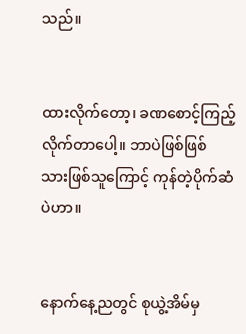သည်။


ထားလိုက်တော့၊ ခဏစောင့်ကြည့်လိုက်တာပေါ့။ ဘာပဲဖြစ်ဖြစ် သားဖြစ်သူကြောင့် ကုန်တဲ့ပိုက်ဆံပဲဟာ။


နောက်နေ့ညတွင် စုယွဲ့အိမ်မှ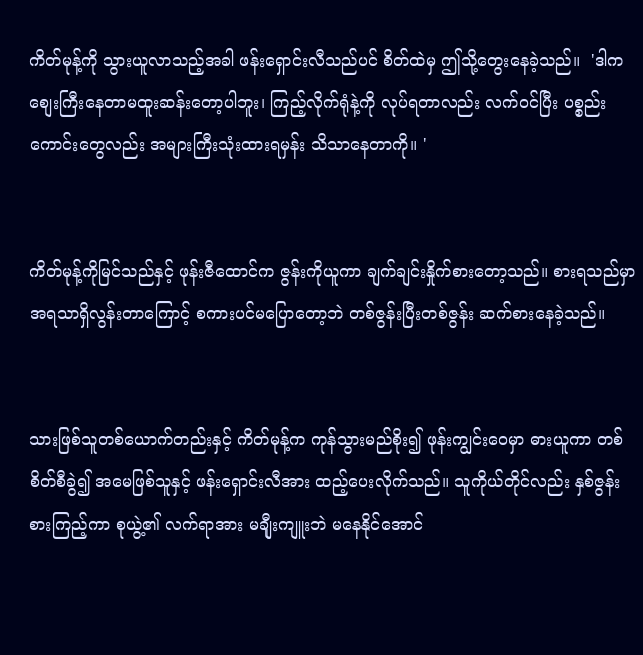ကိတ်မုန့်ကို သွားယူလာသည့်အခါ ဖန်းရှောင်းလီသည်ပင် စိတ်ထဲမှ ဤသို့တွေးနေခဲ့သည်။  'ဒါက စျေးကြီးနေတာမထူးဆန်းတော့ပါဘူး၊ ကြည့်လိုက်ရုံနဲ့ကို လုပ်ရတာလည်း လက်၀င်ပြီး ပစ္စည်းကောင်းတွေလည်း အများကြီးသုံးထားရမှန်း သိသာနေတာကို။ '


ကိတ်မုန့်ကိုမြင်သည်နှင့် ဖုန်းဇီထောင်က ဇွန်းကိုယူကာ ချက်ချင်းနှိုက်စားတော့သည်။ စားရသည်မှာ အရသာရှိလွန်းတာကြောင့် စကားပင်မပြောတော့ဘဲ တစ်ဇွန်းပြီးတစ်ဇွန်း ဆက်စားနေခဲ့သည်။


သားဖြစ်သူတစ်ယောက်တည်းနှင့် ကိတ်မုန့်က ကုန်သွားမည်စိုး၍ ဖုန်းကျွင်းဝေမှာ ဓားယူကာ တစ်စိတ်စီခွဲ၍ အမေဖြစ်သူနှင့် ဖန်းရှောင်းလီအား ထည့်ပေးလိုက်သည်။ သူကိုယ်တိုင်လည်း နှစ်ဇွန်းစားကြည့်ကာ စုယွဲ့၏ လက်ရာအား မချီုးကျူးဘဲ မနေနိုင်အောင်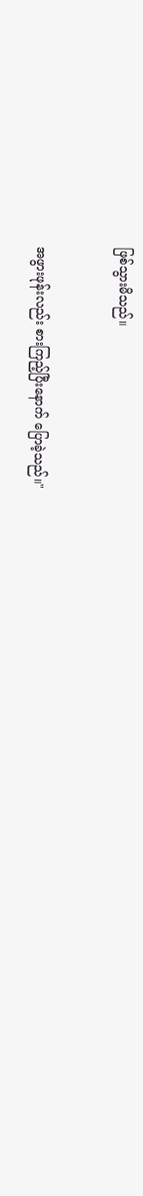ဖြစ်သွားမိသည်။


အဖွားဖုန်းလည်း စားကြည့်ပြီးနောက် ပြောခဲ့သည်။"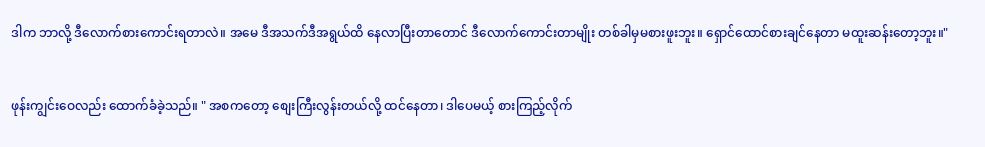ဒါက ဘာလို့ ဒီလောက်စားကောင်းရတာလဲ။ အမေ ဒီအသက်ဒီအရွယ်ထိ နေလာပြီးတာတောင် ဒီလောက်ကောင်းတာမျိုး တစ်ခါမှမစားဖူးဘူး။ ရှောင်ထောင်စားချင်နေတာ မထူးဆန်းတော့ဘူး။"


ဖုန်းကျွင်းဝေလည်း ထောက်ခံခဲ့သည်။ " အစကတော့ စျေးကြီးလွန်းတယ်လို့ ထင်နေတာ၊ ဒါပေမယ့် စားကြည့်လိုက်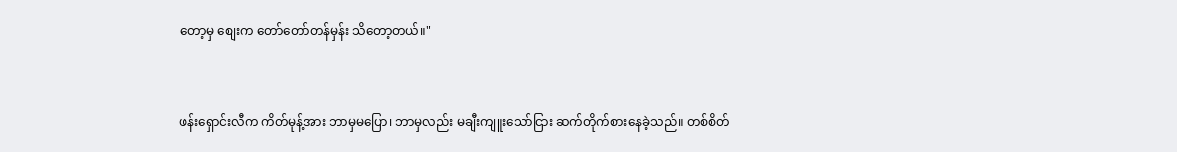တော့မှ စျေးက တော်တော်တန်မှန်း သိတော့တယ်။"


ဖန်းရှောင်းလီက ကိတ်မုန့်အား ဘာမှမပြော၊ ဘာမှလည်း မချီးကျူးသော်ငြား ဆက်တိုက်စားနေခဲ့သည်။ တစ်စိတ်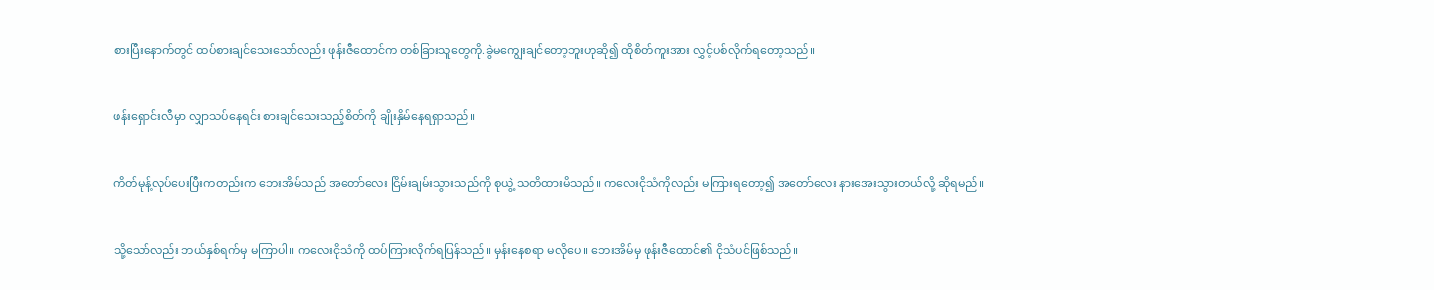စားပြီးနောက်တွင် ထပ်စားချင်သေးသော်လည်း ဖုန်းဇီထောင်က တစ်ခြားသူတွေကို.ခွဲမကျွေးချင်တော့ဘူးဟုဆို၍ ထိုစိတ်ကူးအား လွှင့်ပစ်လိုက်ရတော့သည်။


ဖန်းရှောင်းလီမှာ လျှာသပ်နေရင်း စားချင်သေးသည့်စိတ်ကို ချိုးနှိမ်နေရရှာသည်။


ကိတ်မုန့်လုပ်ပေးပြီးကတည်းက ဘေးအိမ်သည် အတော်လေး ငြိမ်းချမ်းသွားသည်ကို စုယွဲ့ သတိထားမိသည်။ ကလေးငိုသံကိုလည်း မကြားရတော့၍ အတော်လေး နားအေးသွားတယ်လို့ ဆိုရမည်။


သို့သော်လည်း ဘယ်နှစ်ရက်မှ မကြာပါ။ ကလေးငိုသံကို ထပ်ကြားလိုက်ရပြန်သည်။ မှန်းနေစရာ မလိုပေ။ ဘေးအိမ်မှ ဖုန်းဇီထောင်၏ ငိုသံပင်ဖြစ်သည်။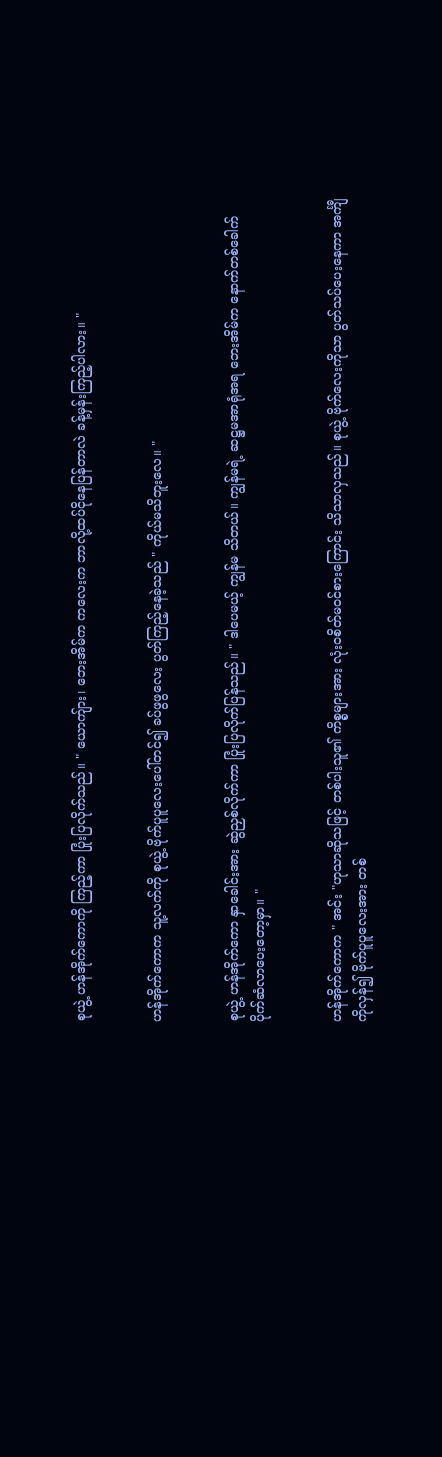စုယွဲ့ ဟန်အိုက်ကောကို ကြည့်ကာ ပြုံးပြလိုက်သည်။ " ယောကျ်ား၊ ဘေးအိမ်က ကလေးက ဘာလို့ထပ်ငိုနေပြန်တာလဲ ခန့်မှန်းကြည့်ပါလား။ "


ဟန်အိုက်ကောက သူ့လက်ကို စုယွဲ့ ဗိုက်ပူပူလေးပေါ်တင်၍ ခပ်ဖွဖွလေး ပွတ်ကြည့်နေခဲ့သည် " ကိုယ်မသိဘူးလေ။ "


စုယွဲ့ ဟန်အိုက်ကော နှာခေါင်းအား ဆွဲညှစ်လိုက်ကာ ပြုံးပြလိုက်ပြန်သည်။ " ဒါပေမယ့် ကျွန်မ သိတယ်။ ကျွန်မရဲ့ ဆဋ္ဌမအာရုံအရ ဘေးအိမ်က နောက်တစ်ခေါက် ပိုက်ဆံလာပေးတော့မှာ။ "


ဟန်အိုက်ကောက " အင်း "ဟုသာဆိုသဖြင့် တစ်ပါးသူ၏ ကိစ္စများအား လုံး၀စိတ်မ၀င်စားကြောင်း သိသာလှသည်။ စုယွဲ့ ဗိုက်လေးကိုသာ ပွတ်သပ်ပေးနေကာ အင်္ကျီကိုလှန်၍ ဗိုက်ပူပူလေးအား တစ်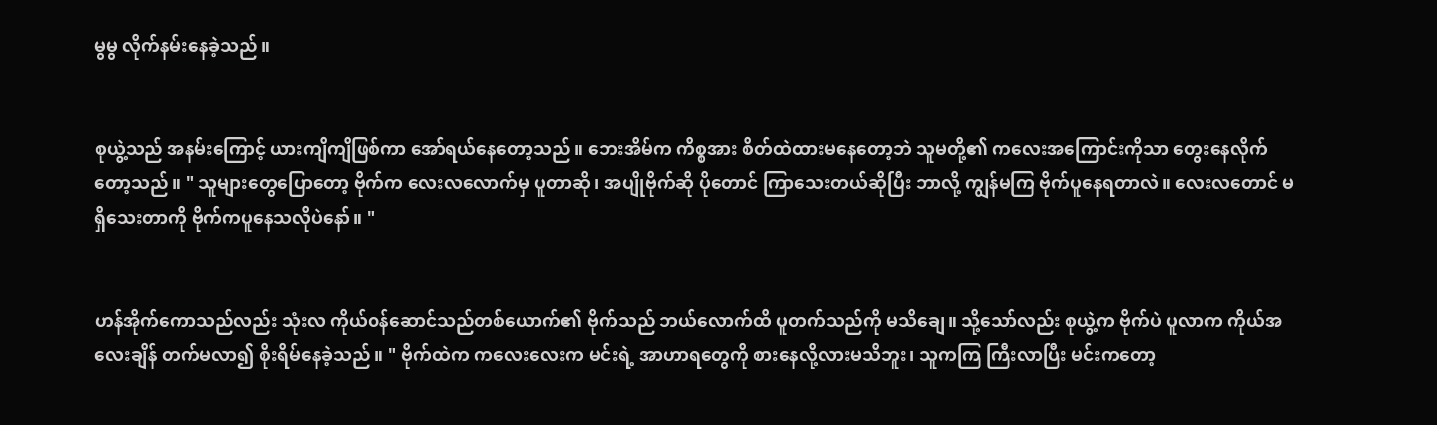မွမွ လိုက်နမ်းနေခဲ့သည်။


စုယွဲ့သည် အနမ်းကြောင့် ယားကျိကျိဖြစ်ကာ အော်ရယ်နေတော့သည်။ ဘေးအိမ်က ကိစ္စအား စိတ်ထဲထားမနေတော့ဘဲ သူမတို့၏ ကလေးအကြောင်းကိုသာ တွေးနေလိုက်တော့သည်။ " သူများတွေပြောတော့ ဗိုက်က လေးလလောက်မှ ပူတာဆို၊ အပျိုဗိုက်ဆို ပိုတောင် ကြာသေးတယ်ဆိုပြီး ဘာလို့ ကျွန်မကြ ဗိုက်ပူနေရတာလဲ။ လေးလတောင် မရှိသေးတာကို ဗိုက်ကပူနေသလိုပဲနော်။ "


ဟန်အိုက်ကောသည်လည်း သုံးလ ကိုယ်၀န်ဆောင်သည်တစ်ယောက်၏ ဗိုက်သည် ဘယ်လောက်ထိ ပူတက်သည်ကို မသိချေ။ သို့သော်လည်း စုယွဲ့က ဗိုက်ပဲ ပူလာက ကိုယ်အလေးချိန် တက်မလာ၍ စိုးရိမ်နေခဲ့သည်။ " ဗိုက်ထဲက ကလေးလေးက မင်းရဲ့ အာဟာရတွေကို စားနေလို့လားမသိဘူး၊ သူကကြ ကြီးလာပြီး မင်းကတော့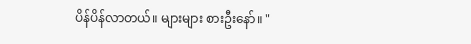ပိန်ပိန်လာတယ်။ များများ စားဦးနော်။ "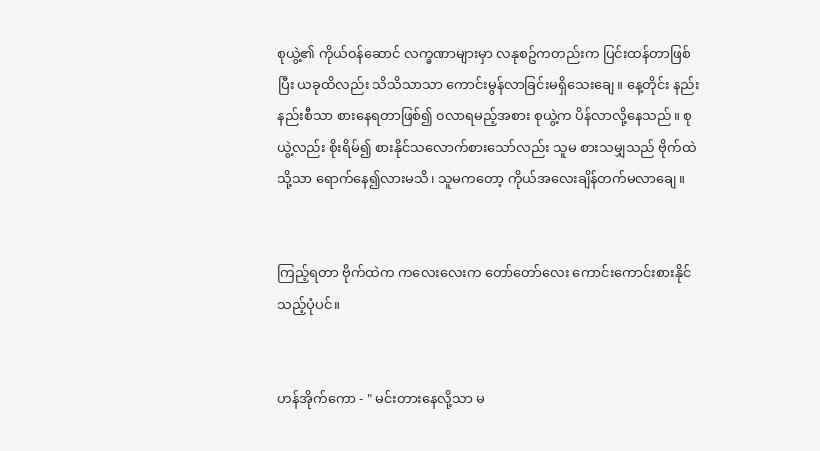စုယွဲ့၏ ကိုယ်၀န်ဆောင် လက္ခဏာများမှာ လနုစဥ်ကတည်းက ပြင်းထန်တာဖြစ်ပြီး ယခုထိလည်း သိသိသာသာ ကောင်းမွန်လာခြင်းမရှိသေးချေ။ နေ့တိုင်း နည်းနည်းစီသာ စားနေရတာဖြစ်၍ ၀လာရမည့်အစား စုယွဲ့က ပိန်လာလို့နေသည်။ စုယွဲ့လည်း စိုးရိမ်၍ စားနိုင်သလောက်စားသော်လည်း သူမ စားသမျှသည် ဗိုက်ထဲသို့သာ ရောက်နေ၍လားမသိ၊ သူမကတော့ ကိုယ်အလေးချိန်တက်မလာချေ။


ကြည့်ရတာ ဗိုက်ထဲက ကလေးလေးက တော်တော်လေး ကောင်းကောင်းစားနိုင်သည့်ပုံပင်။


ဟန်အိုက်ကော - " မင်းတားနေလို့သာ မ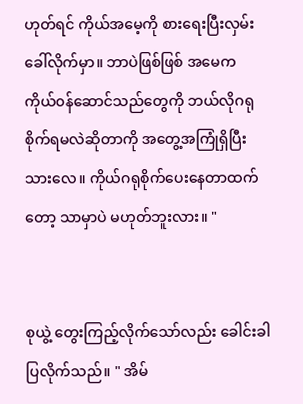ဟုတ်ရင် ကိုယ်အမေ့ကို စားရေးပြီးလှမ်းခေါ်လိုက်မှာ။ ဘာပဲဖြစ်ဖြစ် အမေက ကိုယ်၀န်ဆောင်သည်တွေကို ဘယ်လိုဂရုစိုက်ရမလဲဆိုတာကို အတွေ့အကြုံရှိပြီးသားလေ။ ကိုယ်ဂရုစိုက်ပေးနေတာထက်တော့ သာမှာပဲ မဟုတ်ဘူးလား။ "


စုယွဲ့ တွေးကြည့်လိုက်သော်လည်း ခေါင်းခါပြလိုက်သည်။ " အိမ်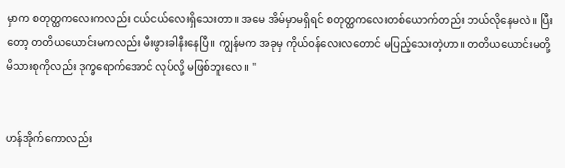မှာက စတုတ္ထကလေးကလည်း ငယ်ငယ်လေးရှိသေးတာ။ အမေ အိမ်မှာမရှိရင် စတုတ္ထကလေးတစ်ယောက်တည်း ဘယ်လိုနေမလဲ။ ပြီးတော့ တတိယယောင်းမကလည်း မီးဖွားခါနီးနေပြီ။ ကျွန်မက အခုမှ ကိုယ်၀န်လေးလတောင် မပြည့်သေးတဲ့ဟာ။ တတိယယောင်းမတို့ မိသားစုကိုလည်း ဒုက္ခရောက်အောင် လုပ်လို့ မဖြစ်ဘူးလေ။ "


ဟန်အိုက်ကောလည်း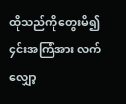ထိုသည်ကိုတွေးမိ၍ ၄င်းအကြံအား လက်လျှော့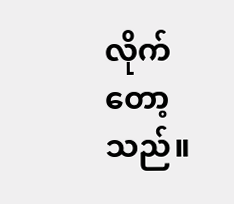လိုက်တော့သည်။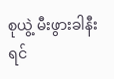စုယွဲ့ မီးဖွားခါနီးရင်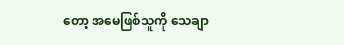တော့ အမေဖြစ်သူကို သေချာ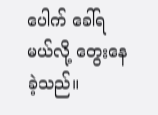ပေါက် ခေါ်ရမယ်လို့ တွေးနေခဲ့သည်။